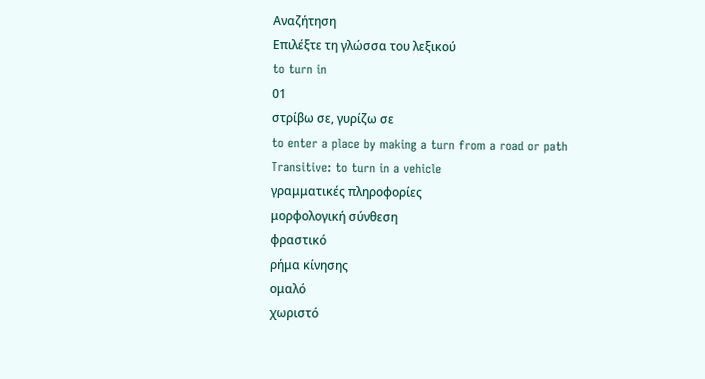Αναζήτηση
Επιλέξτε τη γλώσσα του λεξικού
to turn in
01
στρίβω σε, γυρίζω σε
to enter a place by making a turn from a road or path
Transitive: to turn in a vehicle
γραμματικές πληροφορίες
μορφολογική σύνθεση
φραστικό
ρήμα κίνησης
ομαλό
χωριστό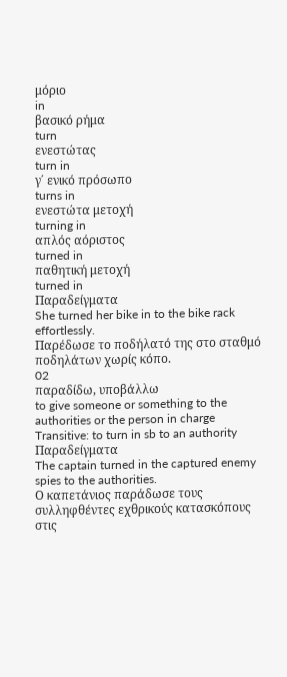μόριο
in
βασικό ρήμα
turn
ενεστώτας
turn in
γ΄ ενικό πρόσωπο
turns in
ενεστώτα μετοχή
turning in
απλός αόριστος
turned in
παθητική μετοχή
turned in
Παραδείγματα
She turned her bike in to the bike rack effortlessly.
Παρέδωσε το ποδήλατό της στο σταθμό ποδηλάτων χωρίς κόπο.
02
παραδίδω, υποβάλλω
to give someone or something to the authorities or the person in charge
Transitive: to turn in sb to an authority
Παραδείγματα
The captain turned in the captured enemy spies to the authorities.
Ο καπετάνιος παράδωσε τους συλληφθέντες εχθρικούς κατασκόπους στις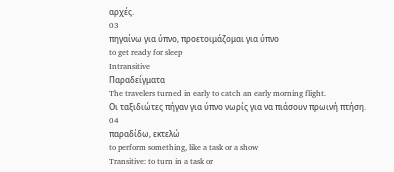αρχές.
03
πηγαίνω για ύπνο, προετοιμάζομαι για ύπνο
to get ready for sleep
Intransitive
Παραδείγματα
The travelers turned in early to catch an early morning flight.
Οι ταξιδιώτες πήγαν για ύπνο νωρίς για να πιάσουν πρωινή πτήση.
04
παραδίδω, εκτελώ
to perform something, like a task or a show
Transitive: to turn in a task or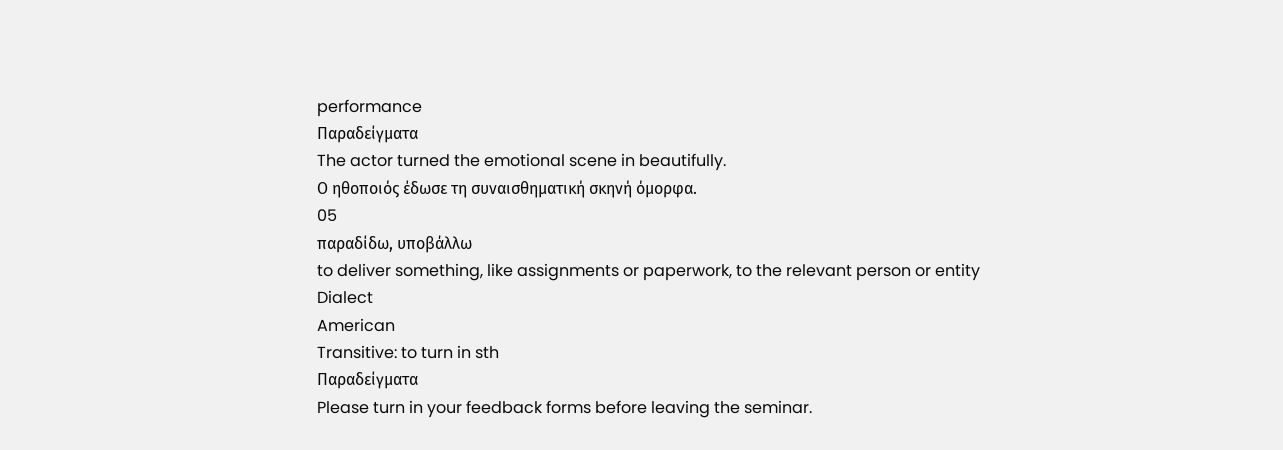performance
Παραδείγματα
The actor turned the emotional scene in beautifully.
Ο ηθοποιός έδωσε τη συναισθηματική σκηνή όμορφα.
05
παραδίδω, υποβάλλω
to deliver something, like assignments or paperwork, to the relevant person or entity
Dialect
American
Transitive: to turn in sth
Παραδείγματα
Please turn in your feedback forms before leaving the seminar.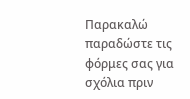Παρακαλώ παραδώστε τις φόρμες σας για σχόλια πριν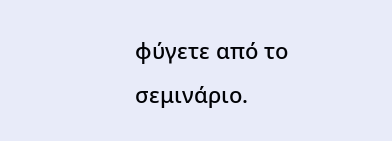φύγετε από το σεμινάριο.